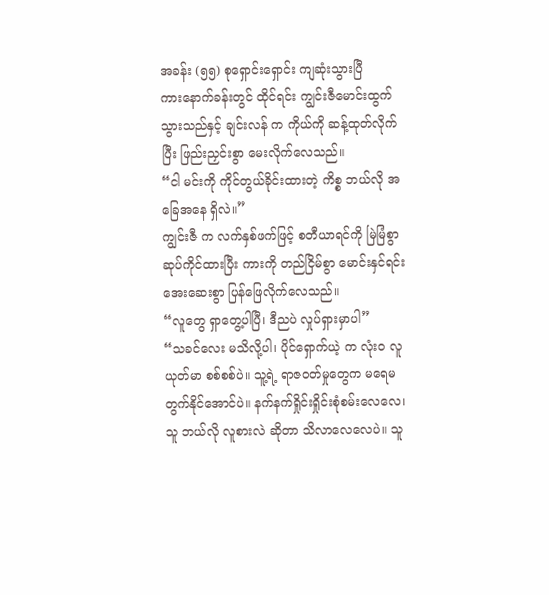အခန်း (၅၅) စုရှောင်းရှောင်း ကျဆုံးသွားပြီ
ကားနောက်ခန်းတွင် ထိုင်ရင်း ကျွင်းဇီမောင်းထွက်သွားသည်နှင့် ချင်းလန် က ကိုယ်ကို ဆန့်ထုတ်လိုက်ပြီး ဖြည်းညှင်းစွာ မေးလိုက်လေသည်။
“ငါ မင်းကို ကိုင်တွယ်ခိုင်းထားတဲ့ ကိစ္စ ဘယ်လို အခြေအနေ ရှိလဲ။”
ကျွင်းဇီ က လက်နှစ်ဖက်ဖြင့် စတီယာရင်ကို မြဲမြံစွာ ဆုပ်ကိုင်ထားပြီး ကားကို တည်ငြိမ်စွာ မောင်းနှင်ရင်း အေးဆေးစွာ ပြန်ဖြေလိုက်လေသည်။
“လူတွေ ရှာတွေ့ပါပြီ၊ ဒီညပဲ လှုပ်ရှားမှာပါ”
“သခင်လေး မသိလို့ပါ၊ ပိုင်ရှောက်ယဲ့ က လုံးဝ လူယုတ်မာ စစ်စစ်ပဲ။ သူ့ရဲ့ ရာဇဝတ်မှုတွေက မရေမတွက်နိုင်အောင်ပဲ။ နက်နက်ရှိုင်းရှိုင်းစုံစမ်းလေလေ၊ သူ ဘယ်လို လူစားလဲ ဆိုတာ သိလာလေလေပဲ။ သူ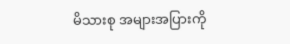မိသားစု အများအပြားကို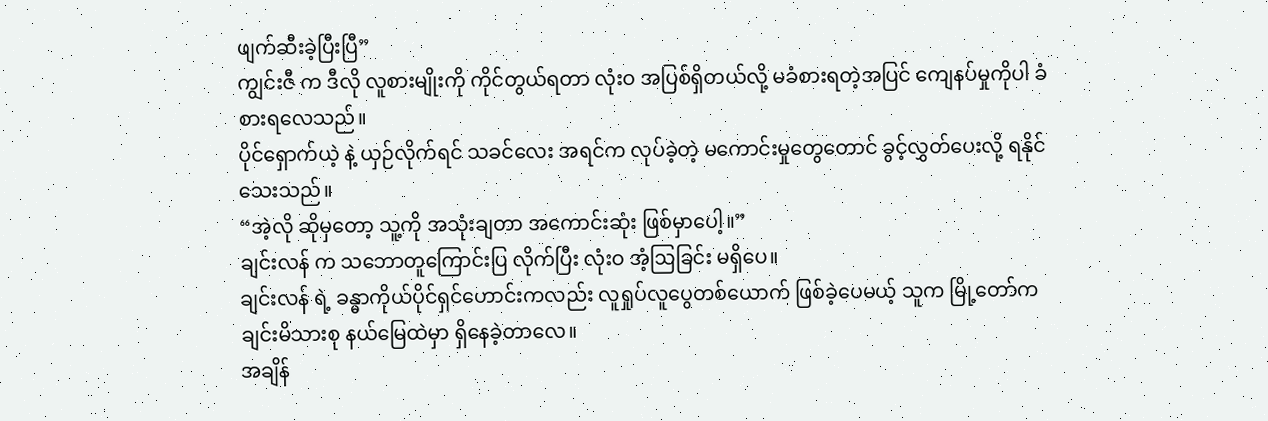ဖျက်ဆီးခဲ့ပြီးပြီ”
ကျွင်းဇီ က ဒီလို လူစားမျိုးကို ကိုင်တွယ်ရတာ လုံးဝ အပြစ်ရှိတယ်လို့ မခံစားရတဲ့အပြင် ကျေနပ်မှုကိုပါ ခံစားရလေသည်။
ပိုင်ရှောက်ယဲ့ နဲ့ ယှဉ်လိုက်ရင် သခင်လေး အရင်က လုပ်ခဲ့တဲ့ မကောင်းမှုတွေတောင် ခွင့်လွှတ်ပေးလို့ ရနိုင်သေးသည်။
“အဲ့လို ဆိုမှတော့ သူ့ကို အသုံးချတာ အကောင်းဆုံး ဖြစ်မှာပေါ့။”
ချင်းလန် က သဘောတူကြောင်းပြ လိုက်ပြီး လုံးဝ အံ့ဩခြင်း မရှိပေ။
ချင်းလန် ရဲ့ ခန္ဓာကိုယ်ပိုင်ရှင်ဟောင်းကလည်း လူရှုပ်လူပွေတစ်ယောက် ဖြစ်ခဲ့ပေမယ့် သူက မြို့တော်က ချင်းမိသားစု နယ်မြေထဲမှာ ရှိနေခဲ့တာလေ။
အချိန်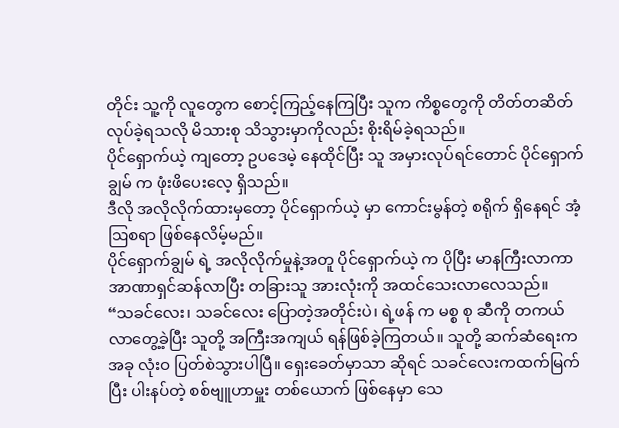တိုင်း သူ့ကို လူတွေက စောင့်ကြည့်နေကြပြီး သူက ကိစ္စတွေကို တိတ်တဆိတ် လုပ်ခဲ့ရသလို မိသားစု သိသွားမှာကိုလည်း စိုးရိမ်ခဲ့ရသည်။
ပိုင်ရှောက်ယဲ့ ကျတော့ ဥပဒေမဲ့ နေထိုင်ပြီး သူ အမှားလုပ်ရင်တောင် ပိုင်ရှောက်ချွမ် က ဖုံးဖိပေးလေ့ ရှိသည်။
ဒီလို အလိုလိုက်ထားမှတော့ ပိုင်ရှောက်ယဲ့ မှာ ကောင်းမွန်တဲ့ စရိုက် ရှိနေရင် အံ့ဩစရာ ဖြစ်နေလိမ့်မည်။
ပိုင်ရှောက်ချွမ် ရဲ့ အလိုလိုက်မှုနဲ့အတူ ပိုင်ရှောက်ယဲ့ က ပိုပြီး မာနကြီးလာကာ အာဏာရှင်ဆန်လာပြီး တခြားသူ အားလုံးကို အထင်သေးလာလေသည်။
“သခင်လေး၊ သခင်လေး ပြောတဲ့အတိုင်းပဲ၊ ရဲ့ဖန် က မစ္စ စု ဆီကို တကယ် လာတွေ့ခဲ့ပြီး သူတို့ အကြီးအကျယ် ရန်ဖြစ်ခဲ့ကြတယ်။ သူတို့ ဆက်ဆံရေးက အခု လုံးဝ ပြတ်စဲသွားပါပြီ။ ရှေးခေတ်မှာသာ ဆိုရင် သခင်လေးကထက်မြက်ပြီး ပါးနပ်တဲ့ စစ်ဗျူဟာမှူး တစ်ယောက် ဖြစ်နေမှာ သေ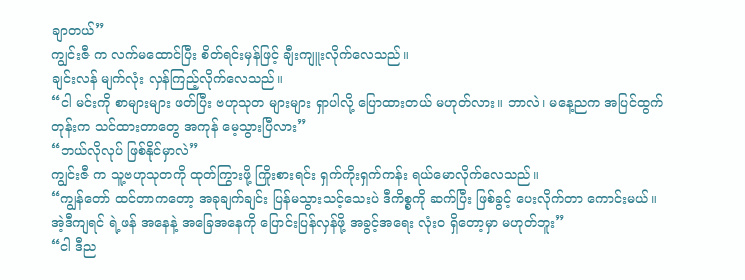ချာတယ်”
ကျွင်းဇီ က လက်မထောင်ပြီး စိတ်ရင်းမှန်ဖြင့် ချီးကျူးလိုက်လေသည်။
ချင်းလန် မျက်လုံး လှန်ကြည့်လိုက်လေသည်။
“ငါ မင်းကို စာများများ ဖတ်ပြီး ဗဟုသုတ များများ ရှာပါလို့ ပြောထားတယ် မဟုတ်လား။ ဘာလဲ၊ မနေ့ညက အပြင်ထွက်တုန်းက သင်ထားတာတွေ အကုန် မေ့သွားပြီလား”
“ဘယ်လိုလုပ် ဖြစ်နိုင်မှာလဲ”
ကျွင်းဇီ က သူ့ဗဟုသုတကို ထုတ်ကြွားဖို့ ကြိုးစားရင်း ရှက်ကိုးရှက်ကန်း ရယ်မောလိုက်လေသည်။
“ကျွန်တော် ထင်တာကတော့ အခုချက်ချင်း ပြန်မသွားသင့်သေးပဲ ဒီကိစ္စကို ဆက်ပြီး ဖြစ်ခွင့် ပေးလိုက်တာ ကောင်းမယ်။ အဲ့ဒီကျရင် ရဲ့ဖန် အနေနဲ့ အခြေအနေကို ပြောင်းပြန်လှန်ဖို့ အခွင့်အရေး လုံးဝ ရှိတော့မှာ မဟုတ်ဘူး”
“ငါ ဒီည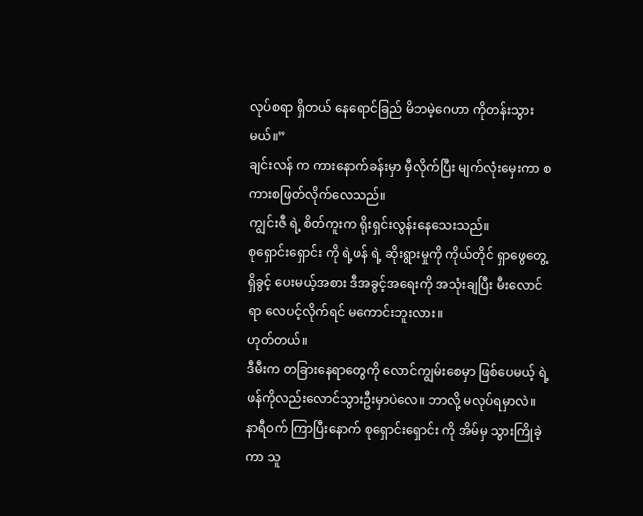လုပ်စရာ ရှိတယ် နေရောင်ခြည် မိဘမဲ့ဂေဟာ ကိုတန်းသွားမယ်။”
ချင်းလန် က ကားနောက်ခန်းမှာ မှီလိုက်ပြီး မျက်လုံးမှေးကာ စကားစဖြတ်လိုက်လေသည်။
ကျွင်းဇီ ရဲ့ စိတ်ကူးက ရိုးရှင်းလွန်းနေသေးသည်။
စုရှောင်းရှောင်း ကို ရဲ့ဖန် ရဲ့ ဆိုးရွားမှုကို ကိုယ်တိုင် ရှာဖွေတွေ့ရှိခွင့် ပေးမယ့်အစား ဒီအခွင့်အရေးကို အသုံးချပြီး မီးလောင်ရာ လေပင့်လိုက်ရင် မကောင်းဘူးလား။
ဟုတ်တယ်။
ဒီမီးက တခြားနေရာတွေကို လောင်ကျွမ်းစေမှာ ဖြစ်ပေမယ့် ရဲ့ဖန်ကိုလည်းလောင်သွားဦးမှာပဲလေ။ ဘာလို့ မလုပ်ရမှာလဲ။
နာရီဝက် ကြာပြီးနောက် စုရှောင်းရှောင်း ကို အိမ်မှ သွားကြိုခဲ့ကာ သူ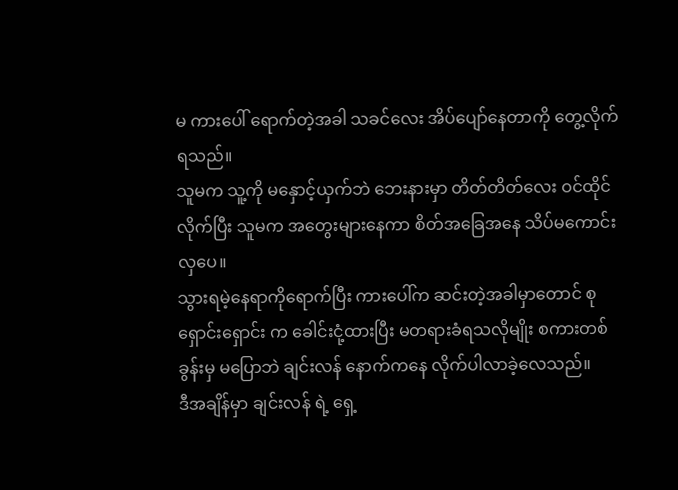မ ကားပေါ် ရောက်တဲ့အခါ သခင်လေး အိပ်ပျော်နေတာကို တွေ့လိုက်ရသည်။
သူမက သူ့ကို မနှောင့်ယှက်ဘဲ ဘေးနားမှာ တိတ်တိတ်လေး ဝင်ထိုင်လိုက်ပြီး သူမက အတွေးများနေကာ စိတ်အခြေအနေ သိပ်မကောင်းလှပေ။
သွားရမဲ့နေရာကိုရောက်ပြီး ကားပေါ်က ဆင်းတဲ့အခါမှာတောင် စုရှောင်းရှောင်း က ခေါင်းငုံ့ထားပြီး မတရားခံရသလိုမျိုး စကားတစ်ခွန်းမှ မပြောဘဲ ချင်းလန် နောက်ကနေ လိုက်ပါလာခဲ့လေသည်။
ဒီအချိန်မှာ ချင်းလန် ရဲ့ ရှေ့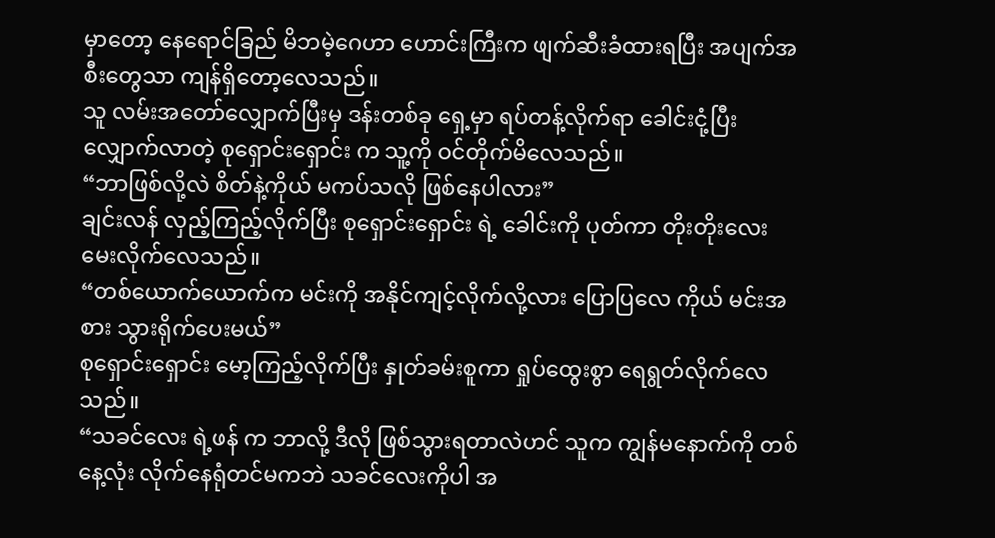မှာတော့ နေရောင်ခြည် မိဘမဲ့ဂေဟာ ဟောင်းကြီးက ဖျက်ဆီးခံထားရပြီး အပျက်အစီးတွေသာ ကျန်ရှိတော့လေသည်။
သူ လမ်းအတော်လျှောက်ပြီးမှ ဒန်းတစ်ခု ရှေ့မှာ ရပ်တန့်လိုက်ရာ ခေါင်းငုံ့ပြီး လျှောက်လာတဲ့ စုရှောင်းရှောင်း က သူ့ကို ဝင်တိုက်မိလေသည်။
“ဘာဖြစ်လို့လဲ စိတ်နဲ့ကိုယ် မကပ်သလို ဖြစ်နေပါလား”
ချင်းလန် လှည့်ကြည့်လိုက်ပြီး စုရှောင်းရှောင်း ရဲ့ ခေါင်းကို ပုတ်ကာ တိုးတိုးလေး မေးလိုက်လေသည်။
“တစ်ယောက်ယောက်က မင်းကို အနိုင်ကျင့်လိုက်လို့လား ပြောပြလေ ကိုယ် မင်းအစား သွားရိုက်ပေးမယ်”
စုရှောင်းရှောင်း မော့ကြည့်လိုက်ပြီး နှုတ်ခမ်းစူကာ ရှုပ်ထွေးစွာ ရေရွတ်လိုက်လေသည်။
“သခင်လေး ရဲ့ဖန် က ဘာလို့ ဒီလို ဖြစ်သွားရတာလဲဟင် သူက ကျွန်မနောက်ကို တစ်နေ့လုံး လိုက်နေရုံတင်မကဘဲ သခင်လေးကိုပါ အ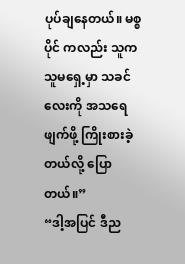ပုပ်ချနေတယ်။ မစ္စ ပိုင် ကလည်း သူက သူမရှေ့မှာ သခင်လေးကို အသရေဖျက်ဖို့ ကြိုးစားခဲ့တယ်လို့ ပြောတယ်။”
“ဒါ့အပြင် ဒီည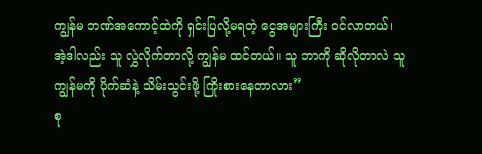ကျွန်မ ဘဏ်အကောင့်ထဲကို ရှင်းပြလို့မရတဲ့ ငွေအများကြီး ဝင်လာတယ်၊ အဲ့ဒါလည်း သူ လွှဲလိုက်တာလို့ ကျွန်မ ထင်တယ်။ သူ ဘာကို ဆိုလိုတာလဲ သူ ကျွန်မကို ပိုက်ဆံနဲ့ သိမ်းသွင်းဖို့ ကြိုးစားနေတာလား”
စု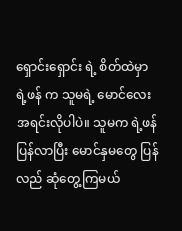ရှောင်းရှောင်း ရဲ့ စိတ်ထဲမှာ ရဲ့ဖန် က သူမရဲ့ မောင်လေးအရင်းလိုပါပဲ။ သူမက ရဲ့ဖန် ပြန်လာပြီး မောင်နှမတွေ ပြန်လည် ဆုံတွေ့ကြမယ်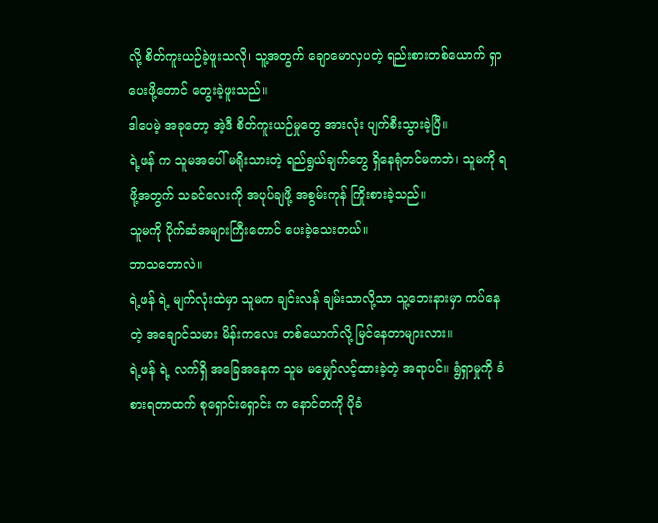လို့ စိတ်ကူးယဉ်ခဲ့ဖူးသလို၊ သူ့အတွက် ချောမောလှပတဲ့ ရည်းစားတစ်ယောက် ရှာပေးဖို့တောင် တွေးခဲ့ဖူးသည်။
ဒါပေမဲ့ အခုတော့ အဲ့ဒီ စိတ်ကူးယဉ်မှုတွေ အားလုံး ပျက်စီးသွားခဲ့ပြီ။
ရဲ့ဖန် က သူမအပေါ် မရိုးသားတဲ့ ရည်ရွယ်ချက်တွေ ရှိနေရုံတင်မကဘဲ၊ သူမကို ရဖို့အတွက် သခင်လေးကို အပုပ်ချဖို့ အစွမ်းကုန် ကြိုးစားခဲ့သည်။
သူမကို ပိုက်ဆံအများကြီးတောင် ပေးခဲ့သေးတယ်။
ဘာသဘောလဲ။
ရဲ့ဖန် ရဲ့ မျက်လုံးထဲမှာ သူမက ချင်းလန် ချမ်းသာလို့သာ သူ့ဘေးနားမှာ ကပ်နေတဲ့ အချောင်သမား မိန်းကလေး တစ်ယောက်လို့ မြင်နေတာများလား။
ရဲ့ဖန် ရဲ့ လက်ရှိ အခြေအနေက သူမ မမျှော်လင့်ထားခဲ့တဲ့ အရာပင်။ ရွံရှာမှုကို ခံစားရတာထက် စုရှောင်းရှောင်း က နောင်တကို ပိုခံ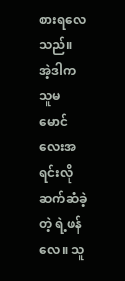စားရလေသည်။
အဲ့ဒါက သူမ မောင်လေးအရင်းလို ဆက်ဆံခဲ့တဲ့ ရဲ့ဖန် လေ။ သူ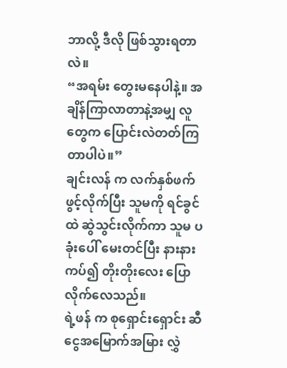ဘာလို့ ဒီလို ဖြစ်သွားရတာလဲ။
“အရမ်း တွေးမနေပါနဲ့။ အချိန်ကြာလာတာနဲ့အမျှ လူတွေက ပြောင်းလဲတတ်ကြတာပါပဲ။”
ချင်းလန် က လက်နှစ်ဖက် ဖွင့်လိုက်ပြီး သူမကို ရင်ခွင်ထဲ ဆွဲသွင်းလိုက်ကာ သူမ ပခုံးပေါ် မေးတင်ပြီး နားနားကပ်၍ တိုးတိုးလေး ပြောလိုက်လေသည်။
ရဲ့ဖန် က စုရှောင်းရှောင်း ဆီ ငွေအမြောက်အမြား လွှဲ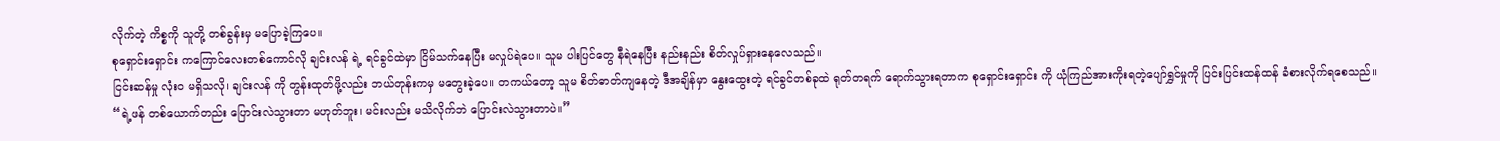လိုက်တဲ့ ကိစ္စကို သူတို့ တစ်ခွန်းမှ မပြောခဲ့ကြပေ။
စုရှောင်းရှောင်း ကကြောင်လေးတစ်ကောင်လို ချင်းလန် ရဲ့ ရင်ခွင်ထဲမှာ ငြိမ်သက်နေပြီး မလှုပ်ရဲပေ။ သူမ ပါးပြင်တွေ နီရဲနေပြီး နည်းနည်း စိတ်လှုပ်ရှားနေလေသည်။
ငြင်းဆန်မှု လုံးဝ မရှိသလို၊ ချင်းလန် ကို တွန်းထုတ်ဖို့လည်း ဘယ်တုန်းကမှ မတွေးခဲ့ပေ။ တကယ်တော့ သူမ စိတ်ဓာတ်ကျနေတဲ့ ဒီအချိန်မှာ နွေးထွေးတဲ့ ရင်ခွင်တစ်ခုထဲ ရုတ်တရက် ရောက်သွားရတာက စုရှောင်းရှောင်း ကို ယုံကြည်အားကိုးရတဲ့ပျော်ရွှင်မှုကို ပြင်းပြင်းထန်ထန် ခံစားလိုက်ရစေသည်။
“ရဲ့ဖန် တစ်ယောက်တည်း ပြောင်းလဲသွားတာ မဟုတ်ဘူး၊ မင်းလည်း မသိလိုက်ဘဲ ပြောင်းလဲသွားတာပဲ။”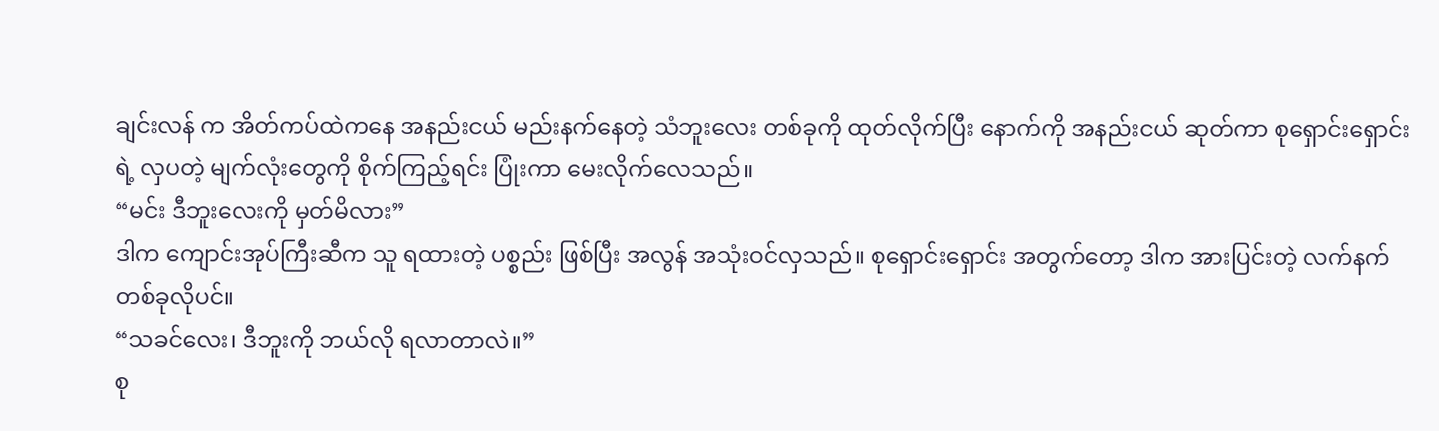ချင်းလန် က အိတ်ကပ်ထဲကနေ အနည်းငယ် မည်းနက်နေတဲ့ သံဘူးလေး တစ်ခုကို ထုတ်လိုက်ပြီး နောက်ကို အနည်းငယ် ဆုတ်ကာ စုရှောင်းရှောင်း ရဲ့ လှပတဲ့ မျက်လုံးတွေကို စိုက်ကြည့်ရင်း ပြုံးကာ မေးလိုက်လေသည်။
“မင်း ဒီဘူးလေးကို မှတ်မိလား”
ဒါက ကျောင်းအုပ်ကြီးဆီက သူ ရထားတဲ့ ပစ္စည်း ဖြစ်ပြီး အလွန် အသုံးဝင်လှသည်။ စုရှောင်းရှောင်း အတွက်တော့ ဒါက အားပြင်းတဲ့ လက်နက်တစ်ခုလိုပင်။
“သခင်လေး၊ ဒီဘူးကို ဘယ်လို ရလာတာလဲ။”
စု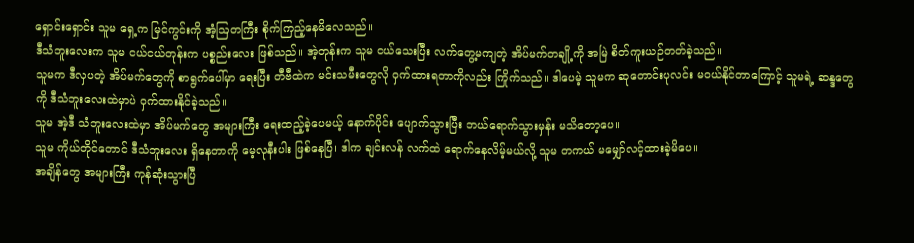ရှောင်းရှောင်း သူမ ရှေ့က မြင်ကွင်းကို အံ့ဩတကြီး စိုက်ကြည့်နေမိလေသည်။
ဒီသံဘူးလေးက သူမ ငယ်ငယ်တုန်းက ပစ္စည်းလေး ဖြစ်သည်။ အဲ့တုန်းက သူမ ငယ်သေးပြီး လက်တွေ့မကျတဲ့ အိပ်မက်တချို့ကို အမြဲ စိတ်ကူးယဉ်တတ်ခဲ့သည်။
သူမက ဒီလှပတဲ့ အိပ်မက်တွေကို စာရွက်ပေါ်မှာ ရေးပြီး တီဗီထဲက မင်းသမီးတွေလို ဝှက်ထားရတာကိုလည်း ကြိုက်သည်။ ဒါပေမဲ့ သူမက ဆုတောင်းပုလင်း မဝယ်နိုင်တာကြောင့် သူမရဲ့ ဆန္ဒတွေကို ဒီသံဘူးလေးထဲမှာပဲ ဝှက်ထားနိုင်ခဲ့သည်။
သူမ အဲ့ဒီ သံဘူးလေးထဲမှာ အိပ်မက်တွေ အများကြီး ရေးထည့်ခဲ့ပေမယ့် နောက်ပိုင်း ပျောက်သွားပြီး ဘယ်ရောက်သွားမှန်း မသိတော့ပေ။
သူမ ကိုယ်တိုင်တောင် ဒီသံဘူးလေး ရှိနေတာကို မေ့လုနီးပါး ဖြစ်နေပြီ၊ ဒါက ချင်းလန် လက်ထဲ ရောက်နေလိမ့်မယ်လို့ သူမ တကယ် မမျှော်လင့်ထားခဲ့မိပေ။
အချိန်တွေ အများကြီး ကုန်ဆုံးသွားပြီ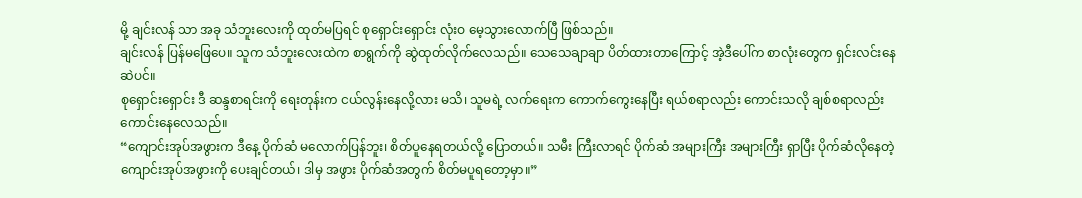မို့ ချင်းလန် သာ အခု သံဘူးလေးကို ထုတ်မပြရင် စုရှောင်းရှောင်း လုံးဝ မေ့သွားလောက်ပြီ ဖြစ်သည်။
ချင်းလန် ပြန်မဖြေပေ။ သူက သံဘူးလေးထဲက စာရွက်ကို ဆွဲထုတ်လိုက်လေသည်။ သေသေချာချာ ပိတ်ထားတာကြောင့် အဲ့ဒီပေါ်က စာလုံးတွေက ရှင်းလင်းနေဆဲပင်။
စုရှောင်းရှောင်း ဒီ ဆန္ဒစာရင်းကို ရေးတုန်းက ငယ်လွန်းနေလို့လား မသိ၊ သူမရဲ့ လက်ရေးက ကောက်ကွေးနေပြီး ရယ်စရာလည်း ကောင်းသလို ချစ်စရာလည်း ကောင်းနေလေသည်။
“ကျောင်းအုပ်အဖွားက ဒီနေ့ ပိုက်ဆံ မလောက်ပြန်ဘူး၊ စိတ်ပူနေရတယ်လို့ ပြောတယ်။ သမီး ကြီးလာရင် ပိုက်ဆံ အများကြီး အများကြီး ရှာပြီး ပိုက်ဆံလိုနေတဲ့ ကျောင်းအုပ်အဖွားကို ပေးချင်တယ်၊ ဒါမှ အဖွား ပိုက်ဆံအတွက် စိတ်မပူရတော့မှာ။”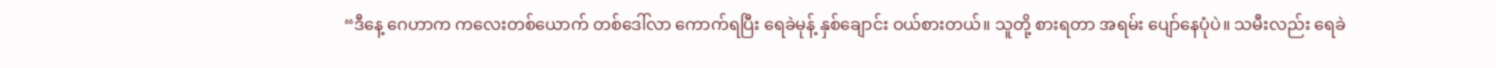“ဒီနေ့ ဂေဟာက ကလေးတစ်ယောက် တစ်ဒေါ်လာ ကောက်ရပြီး ရေခဲမုန့် နှစ်ချောင်း ဝယ်စားတယ်။ သူတို့ စားရတာ အရမ်း ပျော်နေပုံပဲ။ သမီးလည်း ရေခဲ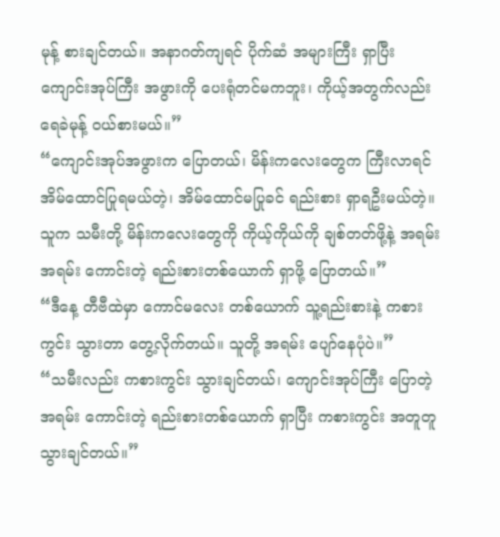မုန့် စားချင်တယ်။ အနာဂတ်ကျရင် ပိုက်ဆံ အများကြီး ရှာပြီး ကျောင်းအုပ်ကြီး အဖွားကို ပေးရုံတင်မကဘူး၊ ကိုယ့်အတွက်လည်း ရေခဲမုန့် ဝယ်စားမယ်။”
“ကျောင်းအုပ်အဖွားက ပြောတယ်၊ မိန်းကလေးတွေက ကြီးလာရင် အိမ်ထောင်ပြုရမယ်တဲ့၊ အိမ်ထောင်မပြုခင် ရည်းစား ရှာရဦးမယ်တဲ့။ သူက သမီးတို့ မိန်းကလေးတွေကို ကိုယ့်ကိုယ်ကို ချစ်တတ်ဖို့နဲ့ အရမ်း အရမ်း ကောင်းတဲ့ ရည်းစားတစ်ယောက် ရှာဖို့ ပြောတယ်။”
“ဒီနေ့ တီဗီထဲမှာ ကောင်မလေး တစ်ယောက် သူ့ရည်းစားနဲ့ ကစားကွင်း သွားတာ တွေ့လိုက်တယ်။ သူတို့ အရမ်း ပျော်နေပုံပဲ။”
“သမီးလည်း ကစားကွင်း သွားချင်တယ်၊ ကျောင်းအုပ်ကြီး ပြောတဲ့ အရမ်း ကောင်းတဲ့ ရည်းစားတစ်ယောက် ရှာပြီး ကစားကွင်း အတူတူ သွားချင်တယ်။”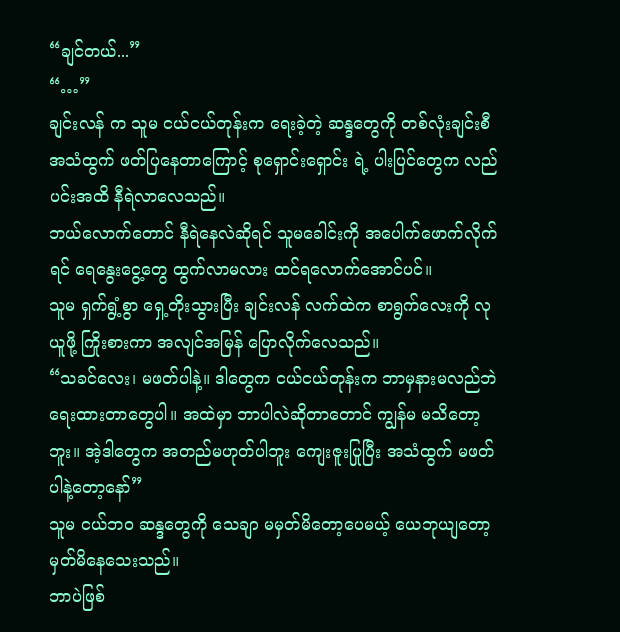“ချင်တယ်...”
“…”
ချင်းလန် က သူမ ငယ်ငယ်တုန်းက ရေးခဲ့တဲ့ ဆန္ဒတွေကို တစ်လုံးချင်းစီ အသံထွက် ဖတ်ပြနေတာကြောင့် စုရှောင်းရှောင်း ရဲ့ ပါးပြင်တွေက လည်ပင်းအထိ နီရဲလာလေသည်။
ဘယ်လောက်တောင် နီရဲနေလဲဆိုရင် သူမခေါင်းကို အပေါက်ဖောက်လိုက်ရင် ရေနွေးငွေ့တွေ ထွက်လာမလား ထင်ရလောက်အောင်ပင်။
သူမ ရှက်ရွံ့စွာ ရှေ့တိုးသွားပြီး ချင်းလန် လက်ထဲက စာရွက်လေးကို လုယူဖို့ ကြိုးစားကာ အလျင်အမြန် ပြောလိုက်လေသည်။
“သခင်လေး၊ မဖတ်ပါနဲ့။ ဒါတွေက ငယ်ငယ်တုန်းက ဘာမှနားမလည်ဘဲ ရေးထားတာတွေပါ။ အထဲမှာ ဘာပါလဲဆိုတာတောင် ကျွန်မ မသိတော့ဘူး။ အဲ့ဒါတွေက အတည်မဟုတ်ပါဘူး ကျေးဇူးပြုပြီး အသံထွက် မဖတ်ပါနဲ့တော့နော်”
သူမ ငယ်ဘဝ ဆန္ဒတွေကို သေချာ မမှတ်မိတော့ပေမယ့် ယေဘုယျတော့ မှတ်မိနေသေးသည်။
ဘာပဲဖြစ်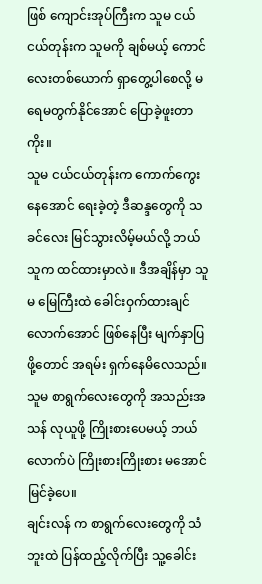ဖြစ် ကျောင်းအုပ်ကြီးက သူမ ငယ်ငယ်တုန်းက သူမကို ချစ်မယ့် ကောင်လေးတစ်ယောက် ရှာတွေ့ပါစေလို့ မရေမတွက်နိုင်အောင် ပြောခဲ့ဖူးတာကိုး။
သူမ ငယ်ငယ်တုန်းက ကောက်ကွေးနေအောင် ရေးခဲ့တဲ့ ဒီဆန္ဒတွေကို သခင်လေး မြင်သွားလိမ့်မယ်လို့ ဘယ်သူက ထင်ထားမှာလဲ။ ဒီအချိန်မှာ သူမ မြေကြီးထဲ ခေါင်းဝှက်ထားချင်လောက်အောင် ဖြစ်နေပြီး မျက်နှာပြဖို့တောင် အရမ်း ရှက်နေမိလေသည်။
သူမ စာရွက်လေးတွေကို အသည်းအသန် လုယူဖို့ ကြိုးစားပေမယ့် ဘယ်လောက်ပဲ ကြိုးစားကြိုးစား မအောင်မြင်ခဲ့ပေ။
ချင်းလန် က စာရွက်လေးတွေကို သံဘူးထဲ ပြန်ထည့်လိုက်ပြီး သူ့ခေါင်း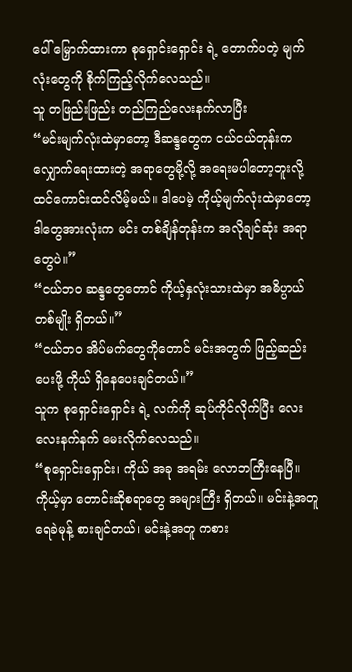ပေါ် မြှောက်ထားကာ စုရှောင်းရှောင်း ရဲ့ တောက်ပတဲ့ မျက်လုံးတွေကို စိုက်ကြည့်လိုက်လေသည်။
သူ တဖြည်းဖြည်း တည်ကြည်လေးနက်လာပြီး
“မင်းမျက်လုံးထဲမှာတော့ ဒီဆန္ဒတွေက ငယ်ငယ်တုန်းက လျှောက်ရေးထားတဲ့ အရာတွေမို့လို့ အရေးမပါတော့ဘူးလို့ ထင်ကောင်းထင်လိမ့်မယ်။ ဒါပေမဲ့ ကိုယ့်မျက်လုံးထဲမှာတော့ ဒါတွေအားလုံးက မင်း တစ်ချိန်တုန်းက အလိုချင်ဆုံး အရာတွေပဲ။”
“ငယ်ဘဝ ဆန္ဒတွေတောင် ကိုယ့်နှလုံးသားထဲမှာ အဓိပ္ပာယ် တစ်မျိုး ရှိတယ်။”
“ငယ်ဘဝ အိပ်မက်တွေကိုတောင် မင်းအတွက် ဖြည့်ဆည်းပေးဖို့ ကိုယ် ရှိနေပေးချင်တယ်။”
သူက စုရှောင်းရှောင်း ရဲ့ လက်ကို ဆုပ်ကိုင်လိုက်ပြီး လေးလေးနက်နက် မေးလိုက်လေသည်။
“စုရှောင်းရှောင်း၊ ကိုယ် အခု အရမ်း လောဘကြီးနေပြီ။ ကိုယ့်မှာ တောင်းဆိုစရာတွေ အများကြီး ရှိတယ်။ မင်းနဲ့အတူ ရေခဲမုန့် စားချင်တယ်၊ မင်းနဲ့အတူ ကစား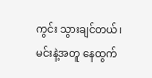ကွင်း သွားချင်တယ်၊ မင်းနဲ့အတူ နေထွက်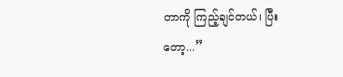တာကို ကြည့်ချင်တယ်၊ ပြီးတော့...”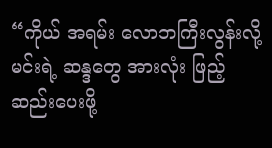“ကိုယ် အရမ်း လောဘကြီးလွန်းလို့ မင်းရဲ့ ဆန္ဒတွေ အားလုံး ဖြည့်ဆည်းပေးဖို့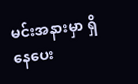မင်းအနားမှာ ရှိနေပေး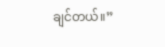ချင်တယ်။”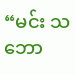“မင်း သဘော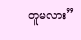တူမလား”